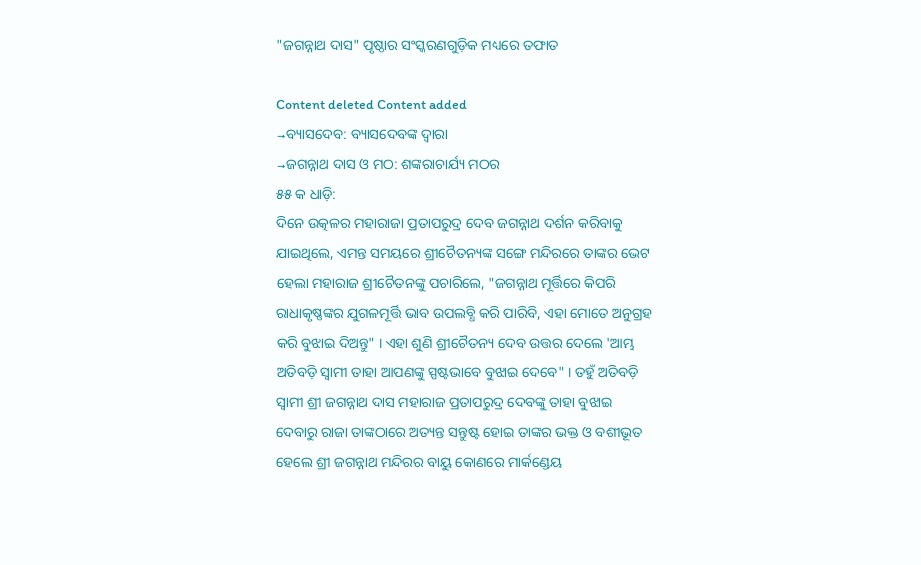"ଜଗନ୍ନାଥ ଦାସ" ପୃଷ୍ଠାର ସଂସ୍କରଣ‌ଗୁଡ଼ିକ ମଧ୍ୟରେ ତଫାତ

Content deleted Content added
→ବ୍ୟାସଦେବ: ବ୍ୟାସଦେବଙ୍କ ଦ୍ୱାରା
→ଜଗନ୍ନାଥ ଦାସ ଓ ମଠ: ଶଙ୍କରାଚାର୍ଯ୍ୟ ମଠର
୫୫ କ ଧାଡ଼ି:
ଦିନେ ଉତ୍କଳର ମହାରାଜା ପ୍ରତାପରୁଦ୍ର ଦେବ ଜଗନ୍ନାଥ ଦର୍ଶନ କରିବାକୁ ଯାଇଥିଲେ, ଏମନ୍ତ ସମୟରେ ଶ୍ରୀଚୈତନ୍ୟଙ୍କ ସଙ୍ଗେ ମନ୍ଦିରରେ ତାଙ୍କର ଭେଟ ହେଲା ମହାରାଜ ଶ୍ରୀଚୈତନଙ୍କୁ ପଚାରିଲେ, "ଜଗନ୍ନାଥ ମୂର୍ତ୍ତିରେ କିପରି ରାଧାକୃଷ୍ଣଙ୍କର ଯୁଗଳମୂର୍ତ୍ତି ଭାବ ଉପଲବ୍ଧି କରି ପାରିବି, ଏହା ମୋତେ ଅନୁଗ୍ରହ କରି ବୁଝାଇ ଦିଅନ୍ତୁ" । ଏହା ଶୁଣି ଶ୍ରୀଚୈତନ୍ୟ ଦେବ ଉତ୍ତର ଦେଲେ 'ଆମ୍ଭ ଅତିବଡ଼ି ସ୍ୱାମୀ ତାହା ଆପଣଙ୍କୁ ସ୍ପଷ୍ଟଭାବେ ବୁଝାଇ ଦେବେ" । ତହୁଁ ଅତିବଡ଼ି ସ୍ୱାମୀ ଶ୍ରୀ ଜଗନ୍ନାଥ ଦାସ ମହାରାଜ ପ୍ରତାପରୁଦ୍ର ଦେବଙ୍କୁ ତାହା ବୁଝାଇ ଦେବାରୁ ରାଜା ତାଙ୍କଠାରେ ଅତ୍ୟନ୍ତ ସନ୍ତୁଷ୍ଟ ହୋଇ ତାଙ୍କର ଭକ୍ତ ଓ ବଶୀଭୂତ ହେଲେ ଶ୍ରୀ ଜଗନ୍ନାଥ ମନ୍ଦିରର ବାୟୁ କୋଣରେ ମାର୍କଣ୍ଡେୟ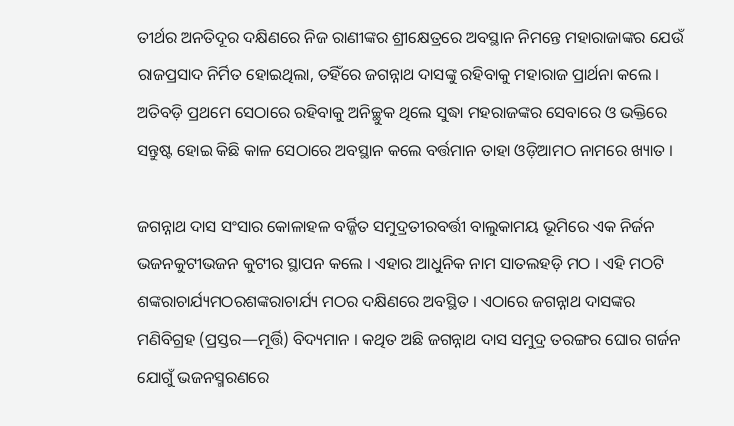ତୀର୍ଥର ଅନତିଦୂର ଦକ୍ଷିଣରେ ନିଜ ରାଣୀଙ୍କର ଶ୍ରୀକ୍ଷେତ୍ରରେ ଅବସ୍ଥାନ ନିମନ୍ତେ ମହାରାଜାଙ୍କର ଯେଉଁ ରାଜପ୍ରସାଦ ନିର୍ମିତ ହୋଇଥିଲା, ତହିଁରେ ଜଗନ୍ନାଥ ଦାସଙ୍କୁ ରହିବାକୁ ମହାରାଜ ପ୍ରାର୍ଥନା କଲେ । ଅତିବଡ଼ି ପ୍ରଥମେ ସେଠାରେ ରହିବାକୁ ଅନିଚ୍ଛୁକ ଥିଲେ ସୁଦ୍ଧା ମହରାଜଙ୍କର ସେବାରେ ଓ ଭକ୍ତିରେ ସନ୍ତୁଷ୍ଟ ହୋଇ କିଛି କାଳ ସେଠାରେ ଅବସ୍ଥାନ କଲେ ବର୍ତ୍ତମାନ ତାହା ଓଡ଼ିଆମଠ ନାମରେ ଖ୍ୟାତ ।

ଜଗନ୍ନାଥ ଦାସ ସଂସାର କୋଳାହଳ ବର୍ଜ୍ଜିତ ସମୁଦ୍ରତୀରବର୍ତ୍ତୀ ବାଲୁକାମୟ ଭୂମିରେ ଏକ ନିର୍ଜନ ଭଜନକୁଟୀଭଜନ କୁଟୀର ସ୍ଥାପନ କଲେ । ଏହାର ଆଧୁନିକ ନାମ ସାତଲହଡ଼ି ମଠ । ଏହି ମଠଟି ଶଙ୍କରାଚାର୍ଯ୍ୟମଠରଶଙ୍କରାଚାର୍ଯ୍ୟ ମଠର ଦକ୍ଷିଣରେ ଅବସ୍ଥିତ । ଏଠାରେ ଜଗନ୍ନାଥ ଦାସଙ୍କର ମଣିବିଗ୍ରହ (ପ୍ରସ୍ତର—ମୂର୍ତ୍ତି) ବିଦ୍ୟମାନ । କଥିତ ଅଛି ଜଗନ୍ନାଥ ଦାସ ସମୁଦ୍ର ତରଙ୍ଗର ଘୋର ଗର୍ଜନ ଯୋଗୁଁ ଭଜନସ୍ମରଣରେ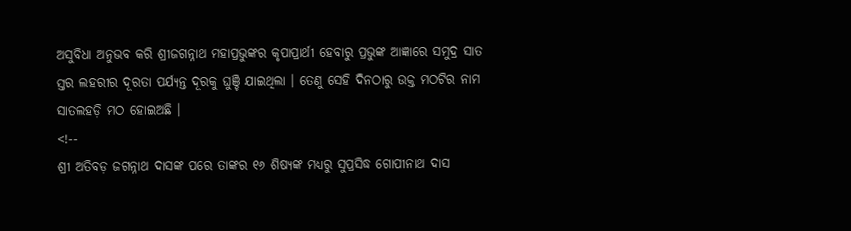ଅସୁବିଧା ଅନୁଭବ କରି ଶ୍ରୀଜଗନ୍ନାଥ ମହାପ୍ରଭୁଙ୍କର କୃପାପ୍ରାର୍ଥୀ ହେବାରୁ ପ୍ରଭୁଙ୍କ ଆଜ୍ଞାରେ ସମୁଦ୍ର ସାତ ସ୍ତର ଲହରୀର ଦୂରତା ପର୍ଯ୍ୟନ୍ତ ଦୂରକୁ ଘୁଞ୍ଚି ଯାଇଥିଲା । ତେଣୁ ସେହି ଦିନଠାରୁ ଉକ୍ତ ମଠଟିର ନାମ ସାତଲହଡ଼ି ମଠ ହୋଇଅଛି ।
<!--
ଶ୍ରୀ ଅତିବଡ଼ ଜଗନ୍ନାଥ ଦାସଙ୍କ ପରେ ତାଙ୍କର ୧୬ ଶିଷ୍ୟଙ୍କ ମଧ୍ୟରୁ ସୁପ୍ରସିଦ୍ଧ ଗୋପୀନାଥ ଦାସ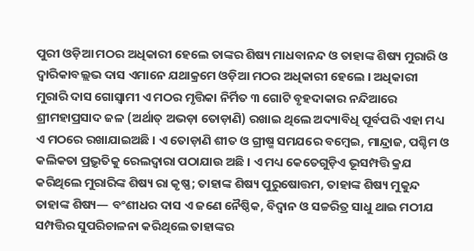ପୁରୀ ଓଡ଼ିଆ ମଠର ଅଧିକାରୀ ହେଲେ ତାଙ୍କର ଶିଷ୍ୟ ମାଧବାନନ୍ଦ ଓ ତାହାଙ୍କ ଶିଷ୍ୟ ମୁରାରି ଓ ଦ୍ୱାରିକାବଲ୍ଲଭ ଦାସ ଏମାନେ ଯଥାକ୍ରମେ ଓଡ଼ିଆ ମଠର ଅଧିକାରୀ ହେଲେ । ଅଧିକାରୀ ମୁରାରି ଦାସ ଗୋସ୍ୱାମୀ ଏ ମଠର ମୃତ୍ତିକା ନିର୍ମିତ ୩ ଗୋଟି ବୃହଦାକାର ନନ୍ଦିଆରେ ଶ୍ରୀମହାପ୍ରସାଦ ଜଳ (ଅର୍ଥାତ୍ ଅଭଡ଼ା ତୋଡ଼ାଣି) ରଖାଇ ଥିଲେ ଅଦ୍ୟାବିଧି ପୂର୍ବପରି ଏହା ମଧ୍ୟ ଏ ମଠରେ ରଖାଯାଇଅଛି । ଏ ତୋଡ଼ାଣି ଶୀତ ଓ ଗ୍ରୀଷ୍ମ ସମଯରେ ବମ୍ବେଇ, ମାନ୍ଦ୍ରାଜ, ପଶ୍ଚିମ ଓ କଲିକତା ପ୍ରଭ଼ୃତିକୁ ରେଲଦ୍ୱାରା ପଠାଯାଉ ଅଛି । ଏ ମଧ୍ୟ କେତେଗୁଡ଼ିଏ ଭୂସମ୍ପତ୍ତି କ୍ରଯ କରିଥିଲେ ମୁରାରିଙ୍କ ଶିଷ୍ୟ ରା କୃଷ୍ଣ; ତାହାଙ୍କ ଶିଷ୍ୟ ପୁରୁଷୋତ୍ତମ, ତାହାଙ୍କ ଶିଷ୍ୟ ମୁକୁନ୍ଦ ତାହାଙ୍କ ଶିଷ୍ୟ— ବଂଶୀଧର ଦାସ ଏ ଜଣେ ନୈଷ୍ଠିକ, ବିଦ୍ୱାନ ଓ ସଚ୍ଚରିତ୍ର ସାଧୁ ଥାଇ ମଠୀଯ ସମ୍ପତ୍ତିର ସୁପରିଚାଳନା କରିଥିଲେ ତାହାଙ୍କର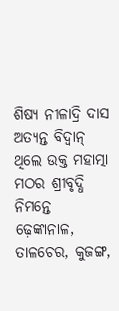ଶିଷ୍ୟ ନୀଳାଦ୍ରି ଦାସ ଅତ୍ୟନ୍ତ ବିଦ୍ୱାନ୍ ଥିଲେ ଉକ୍ତ ମହାତ୍ମା ମଠର ଶ୍ରୀବୃଦ୍ଧି ନିମନ୍ତେ ଢ଼େଙ୍କାନାଳ, ତାଳଚେର, କୁଜଙ୍ଗ,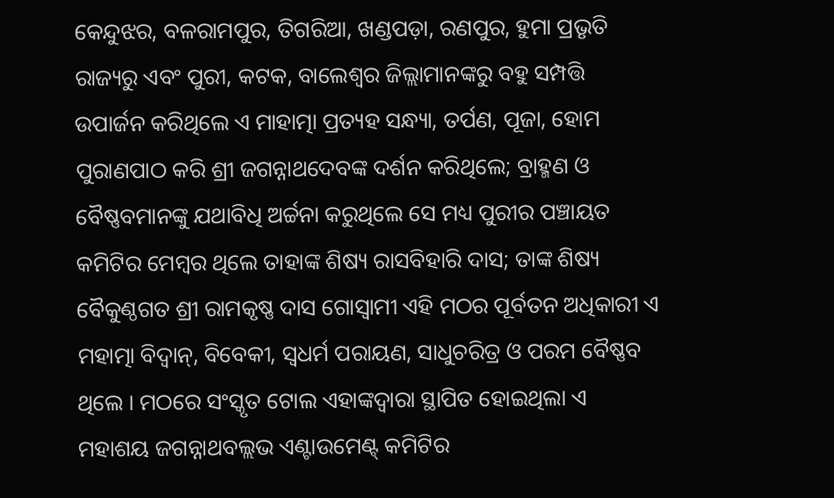କେନ୍ଦୁଝର, ବଳରାମପୁର, ତିଗରିଆ, ଖଣ୍ଡପଡ଼ା, ରଣପୁର, ହୁମା ପ୍ରଭୃତି ରାଜ୍ୟରୁ ଏବଂ ପୁରୀ, କଟକ, ବାଲେଶ୍ୱର ଜିଲ୍ଲାମାନଙ୍କରୁ ବହୁ ସମ୍ପତ୍ତି ଉପାର୍ଜନ କରିଥିଲେ ଏ ମାହାତ୍ମା ପ୍ରତ୍ୟହ ସନ୍ଧ୍ୟା, ତର୍ପଣ, ପୂଜା, ହୋମ ପୁରାଣପାଠ କରି ଶ୍ରୀ ଜଗନ୍ନାଥଦେବଙ୍କ ଦର୍ଶନ କରିଥିଲେ; ବ୍ରାହ୍ମଣ ଓ ବୈଷ୍ଣବମାନଙ୍କୁ ଯଥାବିଧି ଅର୍ଚ୍ଚନା କରୁଥିଲେ ସେ ମଧ୍ୟ ପୁରୀର ପଞ୍ଚାୟତ କମିଟିର ମେମ୍ବର ଥିଲେ ତାହାଙ୍କ ଶିଷ୍ୟ ରାସବିହାରି ଦାସ; ତାଙ୍କ ଶିଷ୍ୟ ବୈକୁଣ୍ଠଗତ ଶ୍ରୀ ରାମକୃଷ୍ଣ ଦାସ ଗୋସ୍ୱାମୀ ଏହି ମଠର ପୂର୍ବତନ ଅଧିକାରୀ ଏ ମହାତ୍ମା ବିଦ୍ୱାନ୍, ବିବେକୀ, ସ୍ୱଧର୍ମ ପରାୟଣ, ସାଧୁଚରିତ୍ର ଓ ପରମ ବୈଷ୍ଣବ ଥିଲେ । ମଠରେ ସଂସ୍କୃତ ଟୋଲ ଏହାଙ୍କଦ୍ୱାରା ସ୍ଥାପିତ ହୋଇଥିଲା ଏ ମହାଶୟ ଜଗନ୍ନାଥବଲ୍ଲଭ ଏଣ୍ଟାଉମେଣ୍ଟ୍ କମିଟିର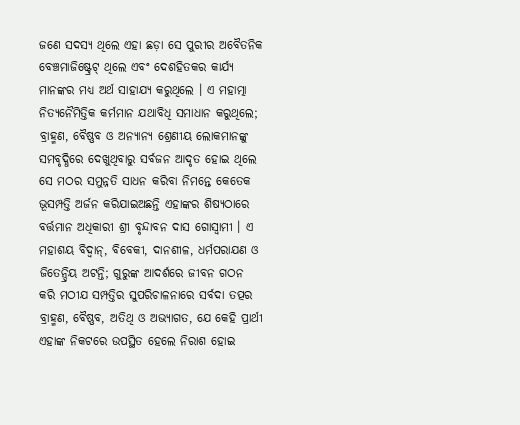ଜଣେ ସଦସ୍ୟ ଥିଲେ ଏହା ଛଡ଼ା ସେ ପୁରୀର ଅବୈତନିକ ବେଞ୍ଚମାଜିଷ୍ଟ୍ରେଟ୍ ଥିଲେ ଏବଂ ଦେଶହିତକର କାର୍ଯ୍ୟ ମାନଙ୍କର ମଧ୍ୟ ଅର୍ଥ ସାହାଯ୍ୟ କରୁଥିଲେ । ଏ ମହାତ୍ମା ନିତ୍ୟନୈମିତ୍ତିକ କର୍ମମାନ ଯଥାବିଧି ସମାଧାନ କରୁଥିଲେ; ବ୍ରାହ୍ମଣ, ବୈଷ୍ଣବ ଓ ଅନ୍ୟାନ୍ୟ ଶ୍ରେଣୀୟ ଲୋକମାନଙ୍କୁ ସମବୃଦ୍ଧିରେ ଦେଖୁଥିବାରୁ ସର୍ବଜନ ଆଦୃତ ହୋଇ ଥିଲେ ସେ ମଠର ସମୁନ୍ନତି ସାଧନ କରିବା ନିମନ୍ତେ କେତେକ ଭୂସମ୍ପତ୍ତି ଅର୍ଜନ କରିଯାଇଅଛନ୍ତି ଏହାଙ୍କର ଶିଷ୍ୟଠାରେ ବର୍ତ୍ତମାନ ଅଧିକାରୀ ଶ୍ରୀ ବୃନ୍ଦାବନ ଦାସ ଗୋସ୍ୱାମୀ । ଏ ମହାଶୟ ବିଦ୍ୱାନ୍, ବିବେକୀ, ଦାନଶୀଳ, ଧର୍ମପରାଯଣ ଓ ଜିତେନ୍ଦ୍ରିୟ ଅଟନ୍ତି; ଗୁରୁଙ୍କ ଆଦର୍ଶରେ ଜୀବନ ଗଠନ କରି ମଠୀଯ ସମ୍ପତ୍ତିର ସୁପରିଚାଳନାରେ ସର୍ବଦା ତତ୍ପର ବ୍ରାହ୍ମଣ, ବୈଷ୍ଣବ, ଅତିଥି ଓ ଅଭ୍ୟାଗତ, ଯେ କେହି ପ୍ରାର୍ଥୀ ଏହାଙ୍କ ନିକଟରେ ଉପସ୍ଥିତ ହେଲେ ନିରାଶ ହୋଇ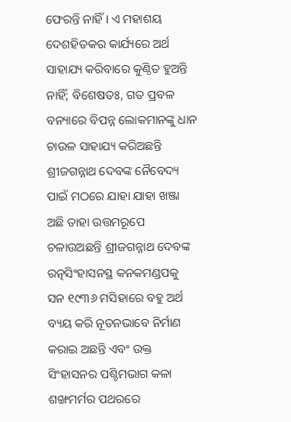ଫେରନ୍ତି ନାହିଁ । ଏ ମହାଶୟ ଦେଶହିତକର କାର୍ଯ୍ୟରେ ଅର୍ଥ ସାହାଯ୍ୟ କରିବାରେ କୁଣ୍ଠିତ ହୁଅନ୍ତି ନାହିଁ; ବିଶେଷତଃ, ଗତ ପ୍ରବଳ ବନ୍ୟାରେ ବିପନ୍ନ ଲୋକମାନଙ୍କୁ ଧାନ ଚାଉଳ ସାହାଯ୍ୟ କରିଅଛନ୍ତି ଶ୍ରୀଜଗନ୍ନାଥ ଦେବଙ୍କ ନୈବେଦ୍ୟ ପାଇଁ ମଠରେ ଯାହା ଯାହା ଖଞ୍ଜା ଅଛି ତାହା ଉତ୍ତମରୂପେ ଚଳାଉଅଛନ୍ତି ଶ୍ରୀଜଗନ୍ନାଥ ଦେବଙ୍କ ରତ୍ନସିଂହାସନସ୍ଥ କନକମଣ୍ଡପକୁ ସନ ୧୯୩୬ ମସିହାରେ ବହୁ ଅର୍ଥ ବ୍ୟୟ କରି ନୂତନଭାବେ ନିର୍ମାଣ କରାଇ ଅଛନ୍ତି ଏବଂ ଉକ୍ତ ସିଂହାସନର ପଶ୍ଚିମଭାଗ କଳା ଶଙ୍ଖମର୍ମର ପଥରରେ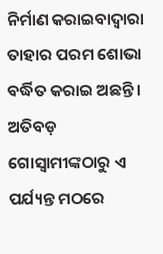ନିର୍ମାଣ କରାଇବାଦ୍ୱାରା ତାହାର ପରମ ଶୋଭା ବର୍ଦ୍ଧିତ କରାଇ ଅଛନ୍ତି । ଅତିବଡ଼ ଗୋସ୍ୱାମୀଙ୍କଠାରୁ ଏ ପର୍ଯ୍ୟନ୍ତ ମଠରେ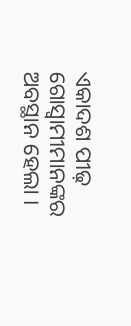ଏକାଦଶ ପୀଢ଼ ଗୋସ୍ୱାମୀମାନଙ୍କର ଅବସ୍ଥାନ ହେଲା ।